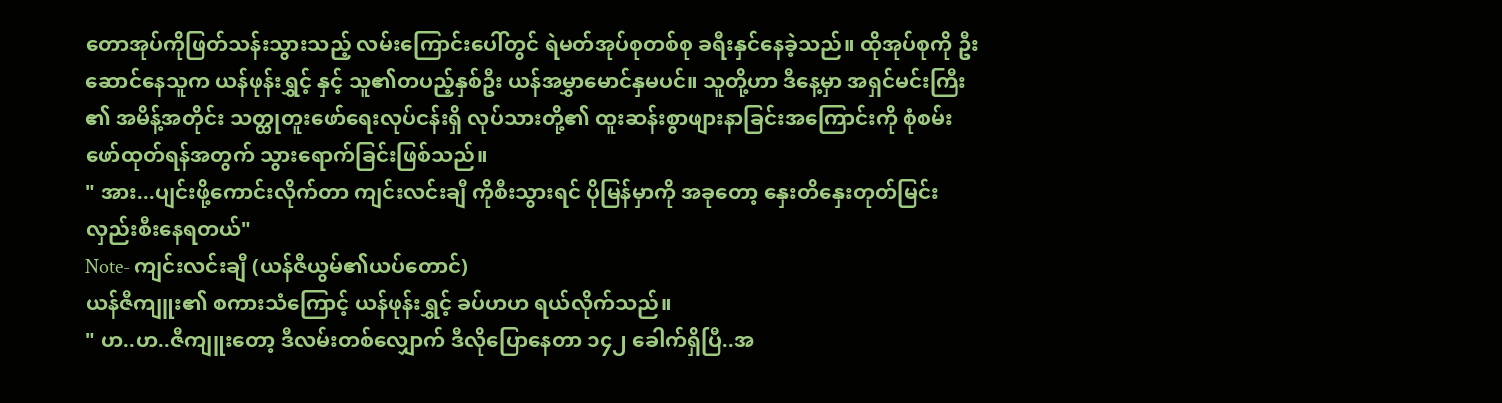တောအုပ်ကိုဖြတ်သန်းသွားသည့် လမ်းကြောင်းပေါ်တွင် ရဲမတ်အုပ်စုတစ်စု ခရီးနှင်နေခဲ့သည်။ ထိုအုပ်စုကို ဦးဆောင်နေသူက ယန်ဖုန်းရွှင့် နှင့် သူ၏တပည့်နှစ်ဦး ယန်အမွှာမောင်နှမပင်။ သူတို့ဟာ ဒီနေ့မှာ အရှင်မင်းကြီး ၏ အမိန့်အတိုင်း သတ္ထုတူးဖော်ရေးလုပ်ငန်းရှိ လုပ်သားတို့၏ ထူးဆန်းစွာဖျားနာခြင်းအကြောင်းကို စုံစမ်းဖော်ထုတ်ရန်အတွက် သွားရောက်ခြင်းဖြစ်သည်။
" အား...ပျင်းဖို့ကောင်းလိုက်တာ ကျင်းလင်းချီ ကိုစီးသွားရင် ပိုမြန်မှာကို အခုတော့ နှေးတိနှေးတုတ်မြင်းလှည်းစီးနေရတယ်"
Note- ကျင်းလင်းချီ (ယန်ဇီယွမ်၏ယပ်တောင်)
ယန်ဇီကျူး၏ စကားသံကြောင့် ယန်ဖုန်းရွှင့် ခပ်ဟဟ ရယ်လိုက်သည်။
" ဟ..ဟ..ဇီကျူးတော့ ဒီလမ်းတစ်လျှောက် ဒီလိုပြောနေတာ ၁၄၂ ခေါက်ရှိပြီ..အ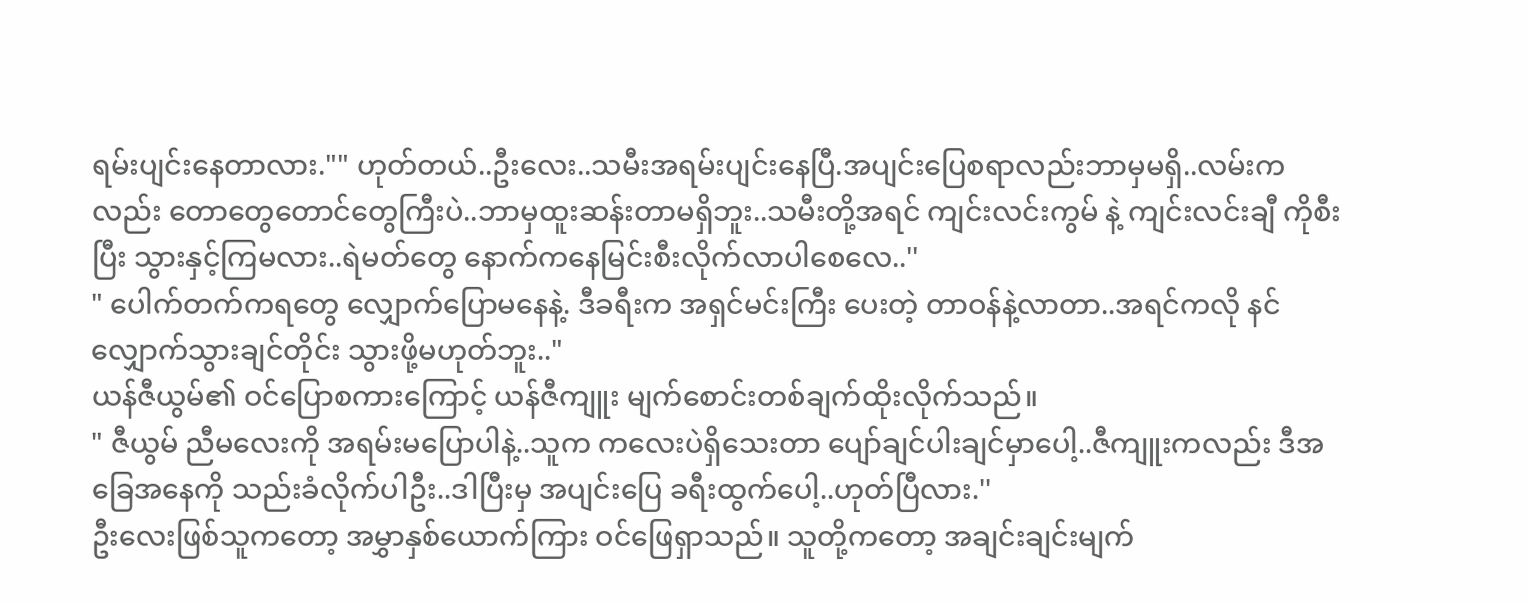ရမ်းပျင်းနေတာလား."" ဟုတ်တယ်..ဦးလေး..သမီးအရမ်းပျင်းနေပြီ.အပျင်းပြေစရာလည်းဘာမှမရှိ..လမ်းကလည်း တောတွေတောင်တွေကြီးပဲ..ဘာမှထူးဆန်းတာမရှိဘူး..သမီးတို့အရင် ကျင်းလင်းကွမ် နဲ့ ကျင်းလင်းချီ ကိုစီးပြီး သွားနှင့်ကြမလား..ရဲမတ်တွေ နောက်ကနေမြင်းစီးလိုက်လာပါစေလေ..''
" ပေါက်တက်ကရတွေ လျှောက်ပြောမနေနဲ့. ဒီခရီးက အရှင်မင်းကြီး ပေးတဲ့ တာဝန်နဲ့လာတာ..အရင်ကလို နင်လျှောက်သွားချင်တိုင်း သွားဖို့မဟုတ်ဘူး.."
ယန်ဇီယွမ်၏ ဝင်ပြောစကားကြောင့် ယန်ဇီကျူး မျက်စောင်းတစ်ချက်ထိုးလိုက်သည်။
" ဇီယွမ် ညီမလေးကို အရမ်းမပြောပါနဲ့..သူက ကလေးပဲရှိသေးတာ ပျော်ချင်ပါးချင်မှာပေါ့..ဇီကျူးကလည်း ဒီအခြေအနေကို သည်းခံလိုက်ပါဦး..ဒါပြီးမှ အပျင်းပြေ ခရီးထွက်ပေါ့..ဟုတ်ပြီလား.''
ဦးလေးဖြစ်သူကတော့ အမွှာနှစ်ယောက်ကြား ဝင်ဖြေရှာသည်။ သူတို့ကတော့ အချင်းချင်းမျက်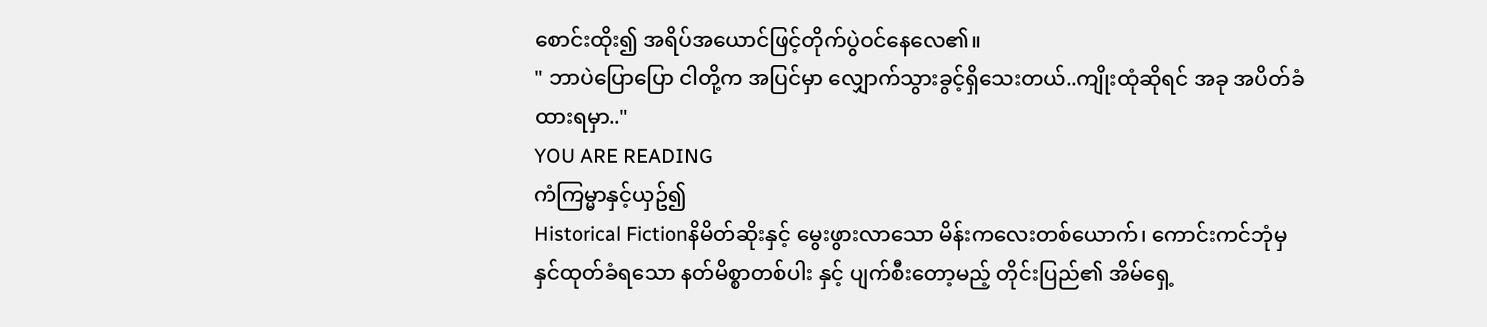စောင်းထိုး၍ အရိပ်အယောင်ဖြင့်တိုက်ပွဲဝင်နေလေ၏။
" ဘာပဲပြောပြော ငါတို့က အပြင်မှာ လျှောက်သွားခွင့်ရှိသေးတယ်..ကျိုးထုံဆိုရင် အခု အပိတ်ခံထားရမှာ.."
YOU ARE READING
ကံကြမ္မာနှင့်ယှဥ်၍
Historical Fictionနိမိတ်ဆိုးနှင့် မွေးဖွားလာသော မိန်းကလေးတစ်ယောက်၊ ကောင်းကင်ဘုံမှ နှင်ထုတ်ခံရသော နတ်မိစ္စာတစ်ပါး နှင့် ပျက်စီးတော့မည့် တိုင်းပြည်၏ အိမ်ရှေ့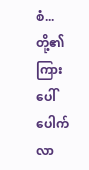စံ...တို့၏ ကြား ပေါ်ပေါက်လာ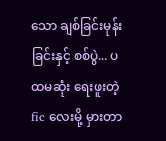သော ချစ်ခြင်းမုန်းခြင်းနှင့် စစ်ပွဲ... ပထမဆုံး ရေးဖူးတဲ့ fic လေးမို့ မှားတာ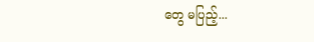တွေ မပြည့်...